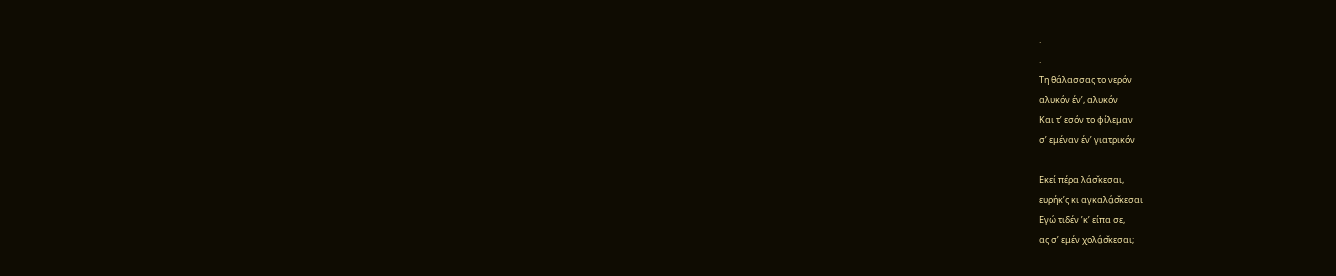.
.
Τη θάλασσας το νερόν
αλυκόν έν’, αλυκόν
Και τ’ εσόν το φίλεμαν
σ’ εμέναν έν’ γιατρικόν

Εκεί πέρα λάσ̌κεσαι,
ευρήκ’ς κι αγκαλά̤σ̌κεσαι
Εγώ τιδέν ’κ’ είπα σε,
ας σ’ εμέν χολά̤σ̌κεσαι;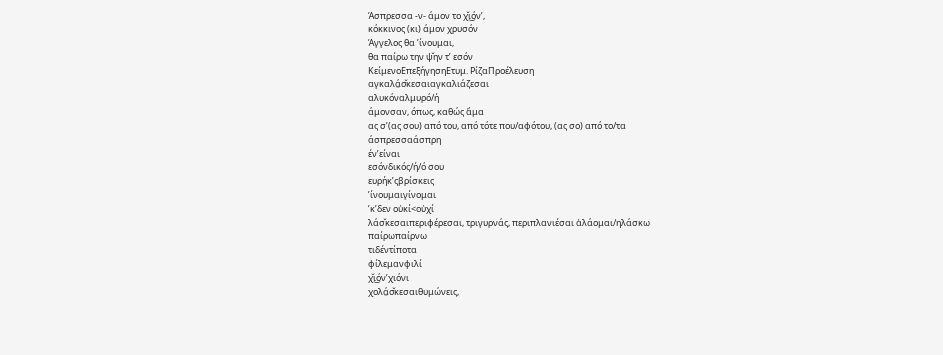Άσπρεσσα -ν- άμον το χ̌ι͜όν’,
κόκκινος (κι) άμον χρυσόν
Άγγελος θα ’ίνουμαι,
θα παίρω την ψ̌ην τ’ εσόν
ΚείμενοΕπεξήγησηΕτυμ. ΡίζαΠροέλευση
αγκαλά̤σ̌κεσαιαγκαλιάζεσαι
αλυκόναλμυρό/ή
άμονσαν, όπως, καθώς ἅμα
ας σ’(ας σου) από του, από τότε που/αφότου, (ας σο) από το/τα
άσπρεσσαάσπρη
έν’είναι
εσόνδικός/ή/ό σου
ευρήκ’ςβρίσκεις
’ίνουμαιγίνομαι
’κ’δεν οὐκί<οὐχί
λάσ̌κεσαιπεριφέρεσαι, τριγυρνάς, περιπλανιέσαι ἀλάομαι/ηλάσκω
παίρωπαίρνω
τιδέντίποτα
φίλεμανφιλί
χ̌ι͜όν’χιόνι
χολά̤σ̌κεσαιθυμώνεις,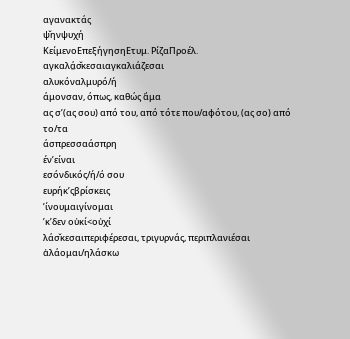αγανακτάς
ψ̌ηνψυχή
ΚείμενοΕπεξήγησηΕτυμ. ΡίζαΠροέλ.
αγκαλά̤σ̌κεσαιαγκαλιάζεσαι
αλυκόναλμυρό/ή
άμονσαν, όπως, καθώς ἅμα
ας σ’(ας σου) από του, από τότε που/αφότου, (ας σο) από το/τα
άσπρεσσαάσπρη
έν’είναι
εσόνδικός/ή/ό σου
ευρήκ’ςβρίσκεις
’ίνουμαιγίνομαι
’κ’δεν οὐκί<οὐχί
λάσ̌κεσαιπεριφέρεσαι, τριγυρνάς, περιπλανιέσαι ἀλάομαι/ηλάσκω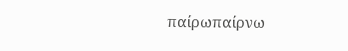παίρωπαίρνω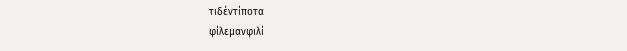τιδέντίποτα
φίλεμανφιλί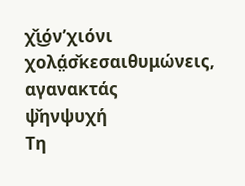χ̌ι͜όν’χιόνι
χολά̤σ̌κεσαιθυμώνεις, αγανακτάς
ψ̌ηνψυχή
Τη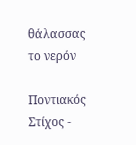θάλασσας το νερόν

Ποντιακός Στίχος -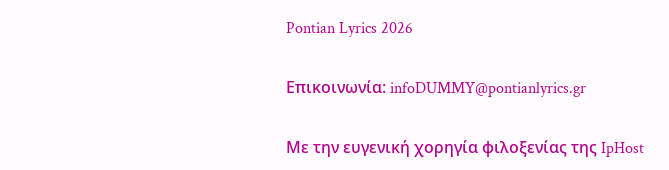Pontian Lyrics 2026

Επικοινωνία: infoDUMMY@pontianlyrics.gr

Με την ευγενική χορηγία φιλοξενίας της IpHost